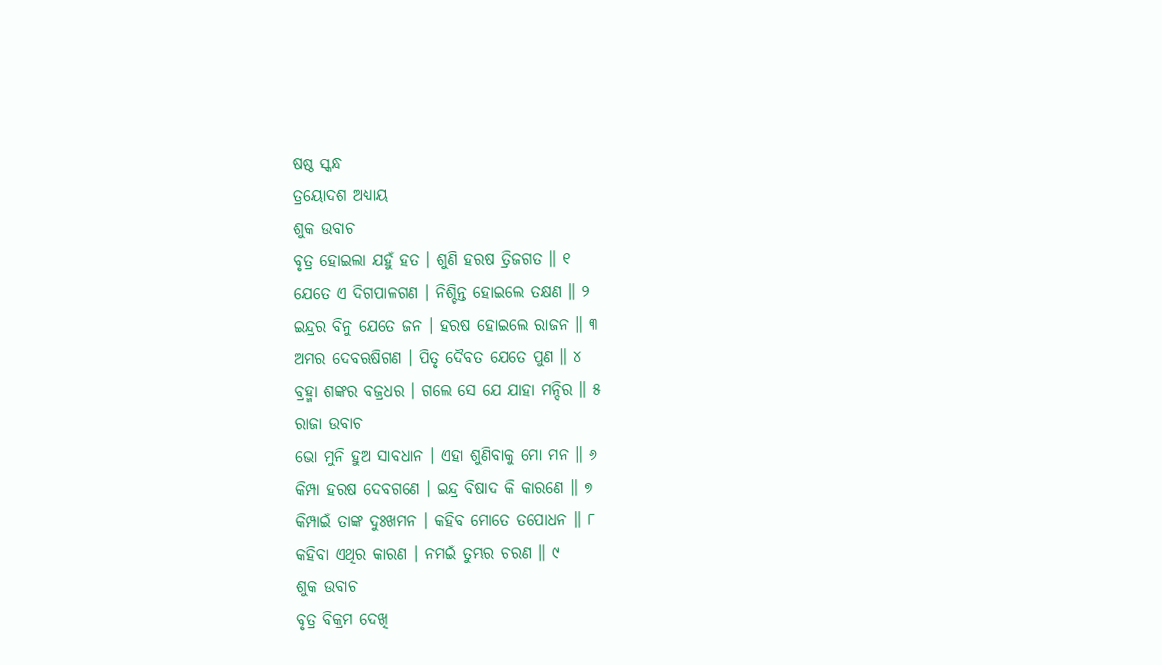ଷଷ୍ଠ ସ୍କନ୍ଧ
ତ୍ରୟୋଦଶ ଅଧ୍ୟାୟ
ଶୁକ ଉବାଚ
ବୃତ୍ର ହୋଇଲା ଯହୁଁ ହତ । ଶୁଣି ହରଷ ତ୍ରିଜଗତ ॥ ୧
ଯେତେ ଏ ଦିଗପାଳଗଣ । ନିଶ୍ଚିନ୍ତ ହୋଇଲେ ତକ୍ଷଣ ॥ ୨
ଇନ୍ଦ୍ରର ବିନୁ ଯେତେ ଜନ । ହରଷ ହୋଇଲେ ରାଜନ ॥ ୩
ଅମର ଦେବଋଷିଗଣ । ପିତୃ ଦୈବତ ଯେତେ ପୁଣ ॥ ୪
ବ୍ରହ୍ମା ଶଙ୍କର ବଜ୍ରଧର । ଗଲେ ସେ ଯେ ଯାହା ମନ୍ଦିର ॥ ୫
ରାଜା ଉବାଚ
ଭୋ ମୁନି ହୁଅ ସାବଧାନ । ଏହା ଶୁଣିବାକୁ ମୋ ମନ ॥ ୬
କିମ୍ପା ହରଷ ଦେବଗଣେ । ଇନ୍ଦ୍ର ବିଷାଦ କି କାରଣେ ॥ ୭
କିମ୍ପାଇଁ ତାଙ୍କ ଦୁଃଖମନ । କହିବ ମୋତେ ତପୋଧନ ॥ ୮
କହିବା ଏଥିର କାରଣ । ନମଇଁ ତୁମ୍ଭର ଚରଣ ॥ ୯
ଶୁକ ଉବାଚ
ବୃତ୍ର ବିକ୍ରମ ଦେଖି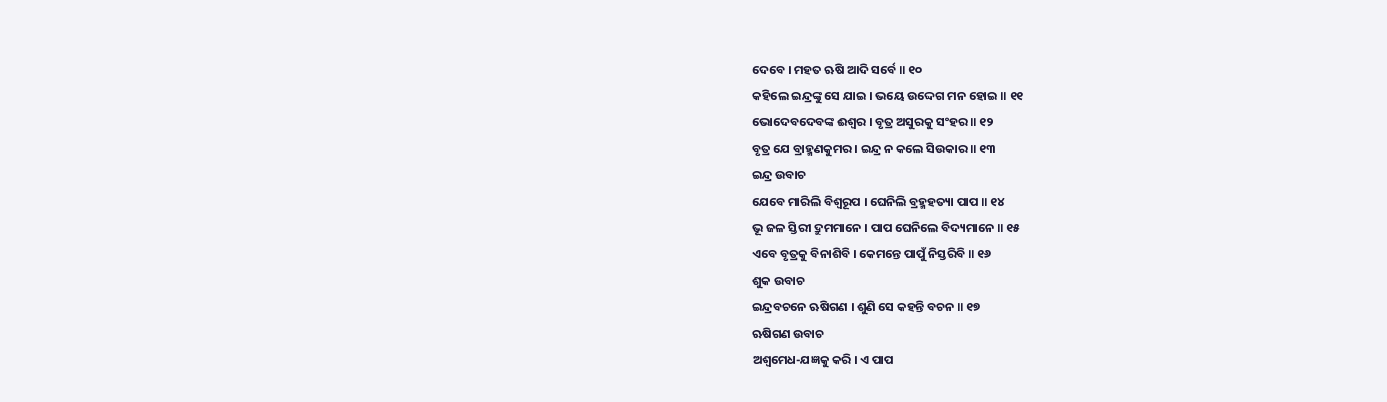ଦେବେ । ମହତ ଋଷି ଆଦି ସର୍ବେ ॥ ୧୦
କହିଲେ ଇନ୍ଦ୍ରଙ୍କୁ ସେ ଯାଇ । ଭୟେ ଉଦ୍ଦେଗ ମନ ହୋଇ ॥ ୧୧
ଭୋଦେବଦେବଙ୍କ ଈଶ୍ୱର । ବୃତ୍ର ଅସୁରକୁ ସଂହର ॥ ୧୨
ବୃତ୍ର ଯେ ବ୍ରାହ୍ମଣକୁମର । ଇନ୍ଦ୍ର ନ କଲେ ସିଉକାର ॥ ୧୩
ଇନ୍ଦ୍ର ଉବାଚ
ଯେବେ ମାରିଲି ବିଶ୍ୱରୂପ । ଘେନିଲି ବ୍ରହ୍ମହତ୍ୟା ପାପ ॥ ୧୪
ଭୂ ଜଳ ସ୍ତିରୀ ଦ୍ରୁମମାନେ । ପାପ ଘେନିଲେ ବିଦ୍ୟମାନେ ॥ ୧୫
ଏବେ ବୃତ୍ରକୁ ବିନାଶିବି । କେମନ୍ତେ ପାପୁଁ ନିସ୍ତରିବି ॥ ୧୬
ଶୁକ ଉବାଚ
ଇନ୍ଦ୍ରବଚନେ ଋଷିଗଣ । ଶୁଣି ସେ କହନ୍ତି ବଚନ ॥ ୧୭
ଋଷିଗଣ ଉବାଚ
ଅଶ୍ୱମେଧ-ଯଜ୍ଞକୁ କରି । ଏ ପାପ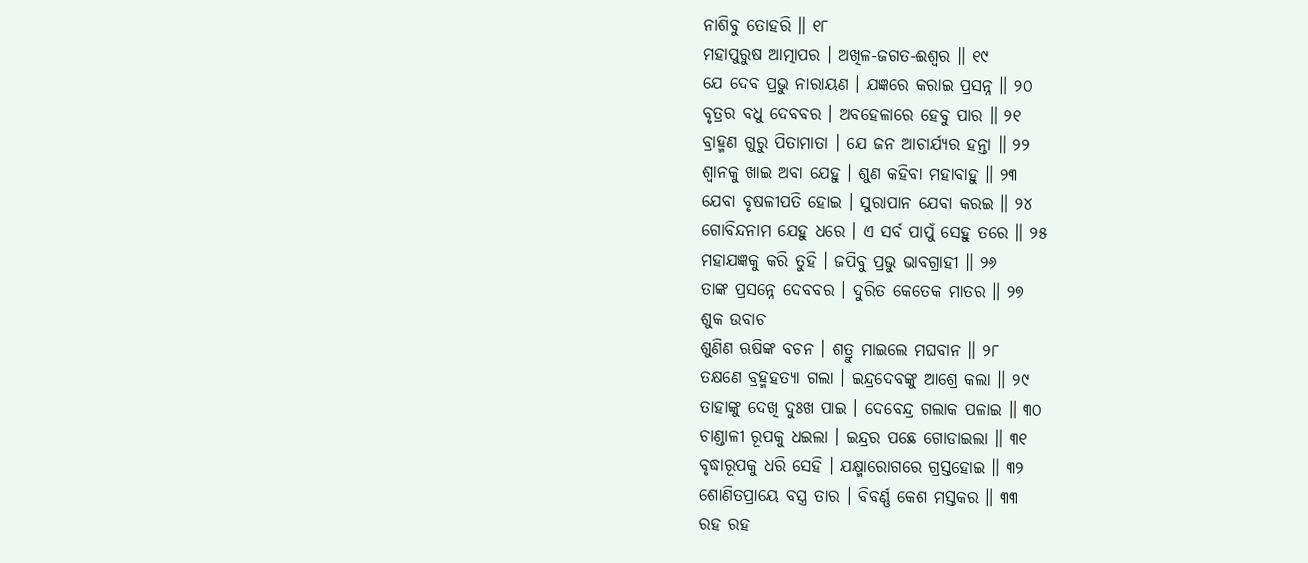ନାଶିବୁ ତୋହରି ॥ ୧୮
ମହାପୁରୁଷ ଆତ୍ମାପର । ଅଖିଳ-ଜଗତ-ଈଶ୍ୱର ॥ ୧୯
ଯେ ଦେବ ପ୍ରଭୁ ନାରାୟଣ । ଯଜ୍ଞରେ କରାଇ ପ୍ରସନ୍ନ ॥ ୨୦
ବୃତ୍ରର ବଧୁ ଦେବବର । ଅବହେଳାରେ ହେବୁ ପାର ॥ ୨୧
ବ୍ରାହ୍ମଣ ଗୁରୁ ପିତାମାତା । ଯେ ଜନ ଆଚାର୍ଯ୍ୟର ହନ୍ତା ॥ ୨୨
ଶ୍ୱାନକୁ ଖାଇ ଅବା ଯେହୁ । ଶୁଣ କହିବା ମହାବାହୁ ॥ ୨୩
ଯେବା ବୃଷଳୀପତି ହୋଇ । ସୁରାପାନ ଯେବା କରଇ ॥ ୨୪
ଗୋବିନ୍ଦନାମ ଯେହୁ ଧରେ । ଏ ସର୍ବ ପାପୁଁ ସେହୁ ତରେ ॥ ୨୫
ମହାଯଜ୍ଞକୁ କରି ତୁହି । ଜପିବୁ ପ୍ରଭୁ ଭାବଗ୍ରାହୀ ॥ ୨୬
ତାଙ୍କ ପ୍ରସନ୍ନେ ଦେବବର । ଦୁରିତ କେତେକ ମାତର ॥ ୨୭
ଶୁକ ଉବାଚ
ଶୁଣିଣ ଋଷିଙ୍କ ବଚନ । ଶତ୍ରୁ ମାଇଲେ ମଘବାନ ॥ ୨୮
ତକ୍ଷଣେ ବ୍ରହ୍ମହତ୍ୟା ଗଲା । ଇନ୍ଦ୍ରଦେବଙ୍କୁ ଆଶ୍ରେ କଲା ॥ ୨୯
ତାହାଙ୍କୁ ଦେଖି ଦୁଃଖ ପାଇ । ଦେବେନ୍ଦ୍ର ଗଲାକ ପଳାଇ ॥ ୩୦
ଚାଣ୍ଡାଳୀ ରୂପକୁ ଧଇଲା । ଇନ୍ଦ୍ରର ପଛେ ଗୋଡାଇଲା ॥ ୩୧
ବୃଦ୍ଧାରୂପକୁ ଧରି ସେହି । ଯକ୍ଷ୍ମାରୋଗରେ ଗ୍ରସ୍ତହୋଇ ॥ ୩୨
ଶୋଣିତପ୍ରାୟେ ବସ୍ତ୍ର ତାର । ବିବର୍ଣ୍ଣ କେଶ ମସ୍ତକର ॥ ୩୩
ରହ ରହ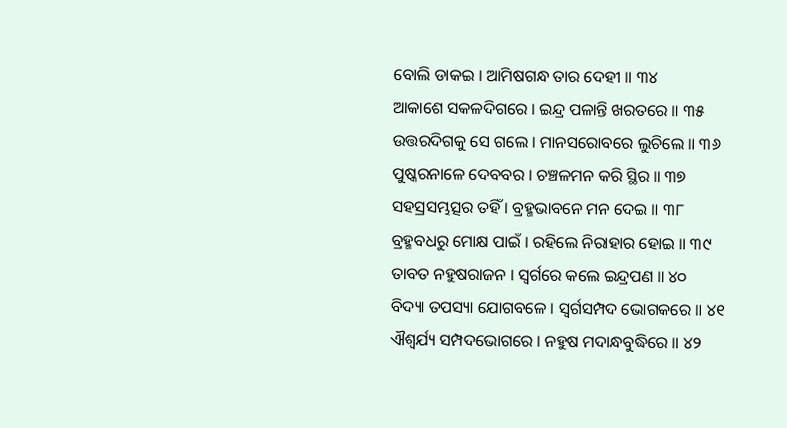ବୋଲି ଡାକଇ । ଆମିଷଗନ୍ଧ ତାର ଦେହୀ ॥ ୩୪
ଆକାଶେ ସକଳଦିଗରେ । ଇନ୍ଦ୍ର ପଳାନ୍ତି ଖରତରେ ॥ ୩୫
ଉତ୍ତରଦିଗକୁ ସେ ଗଲେ । ମାନସରୋବରେ ଲୁଚିଲେ ॥ ୩୬
ପୁଷ୍କରନାଳେ ଦେବବର । ଚଞ୍ଚଳମନ କରି ସ୍ଥିର ॥ ୩୭
ସହସ୍ରସମ୍ଭତ୍ସର ତହିଁ । ବ୍ରହ୍ମଭାବନେ ମନ ଦେଇ ॥ ୩୮
ବ୍ରହ୍ମବଧରୁ ମୋକ୍ଷ ପାଇଁ । ରହିଲେ ନିରାହାର ହୋଇ ॥ ୩୯
ତାବତ ନହୁଷରାଜନ । ସ୍ୱର୍ଗରେ କଲେ ଇନ୍ଦ୍ରପଣ ॥ ୪୦
ବିଦ୍ୟା ତପସ୍ୟା ଯୋଗବଳେ । ସ୍ୱର୍ଗସମ୍ପଦ ଭୋଗକରେ ॥ ୪୧
ଐଶ୍ୱର୍ଯ୍ୟ ସମ୍ପଦଭୋଗରେ । ନହୁଷ ମଦାନ୍ଧବୁଦ୍ଧିରେ ॥ ୪୨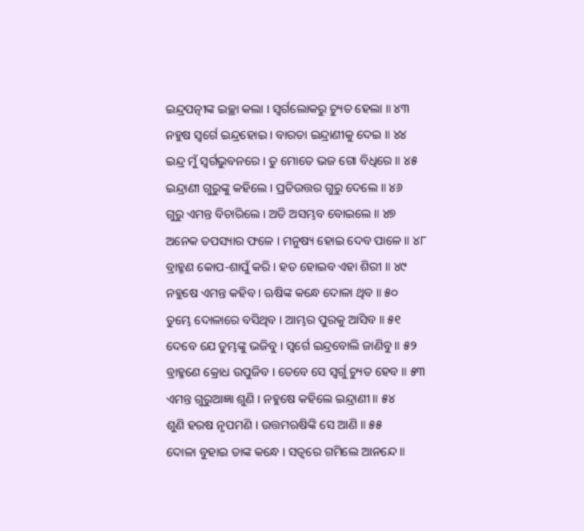ଇନ୍ଦ୍ରପତ୍ନୀଙ୍କ ଇଚ୍ଛା କଲା । ସ୍ୱର୍ଗଲୋକରୁ ଚ୍ୟୁତ ହେଲା ॥ ୪୩
ନହୁଷ ସ୍ୱର୍ଗେ ଇନ୍ଦ୍ରହୋଇ । ବାରତା ଇନ୍ଦ୍ରାଣୀକୁ ଦେଇ ॥ ୪୪
ଇନ୍ଦ୍ର ମୁଁ ସ୍ୱର୍ଗଭୁବନରେ । ତୁ ମୋତେ ଭଜ ଗୋ ବିଧିରେ ॥ ୪୫
ଇନ୍ଦ୍ରାଣୀ ଗୁରୁଙ୍କୁ କହିଲେ । ପ୍ରତିଉତ୍ତର ଗୁରୁ ଦେଲେ ॥ ୪୬
ଗୁରୁ ଏମନ୍ତ ବିଚାରିଲେ । ଅତି ଅସମ୍ଭବ ବୋଇଲେ ॥ ୪୭
ଅନେକ ତପସ୍ୟାର ଫଳେ । ମନୁଷ୍ୟ ହୋଇ ଦେବ ପାଳେ ॥ ୪୮
ବ୍ରାହ୍ମଣ କୋପ-ଶାପୁଁ କରି । ହତ ହୋଇବ ଏହା ଶିରୀ ॥ ୪୯
ନହୁଷେ ଏମନ୍ତ କହିବ । ଋଷିଙ୍କ କନ୍ଧେ ଦୋଳା ଥିବ ॥ ୫୦
ତୁମ୍ଭେ ଦୋଳାରେ ବସିଥିବ । ଆମ୍ଭର ପୁରକୁ ଆସିବ ॥ ୫୧
ଦେବେ ଯେ ତୁମ୍ଭଙ୍କୁ ଭଜିବୁ । ସ୍ୱର୍ଗେ ଇନ୍ଦ୍ରବୋଲି ଜାଣିବୁ ॥ ୫୨
ବ୍ରାହ୍ମଣେ କ୍ରୋଧ ଉପୁଜିବ । ତେବେ ସେ ସ୍ୱର୍ଗୁ ଚ୍ୟୁତ ହେବ ॥ ୫୩
ଏମନ୍ତ ଗୁରୁଆଜ୍ଞା ଶୁଣି । ନହୁଷେ କହିଲେ ଇନ୍ଦ୍ରାଣୀ ॥ ୫୪
ଶୁଣି ହରଷ ନୃପମଣି । ଉତ୍ତମଋଷିଙ୍କି ସେ ଆଣି ॥ ୫୫
ଦୋଳା ବୁହାଇ ତାଙ୍କ କନ୍ଧେ । ସତ୍ୱରେ ଗମିଲେ ଆନନ୍ଦେ ॥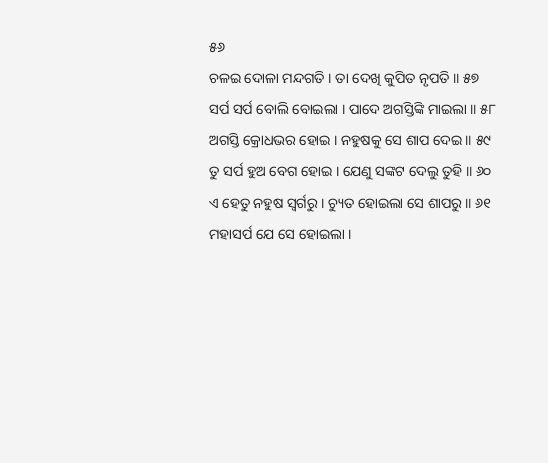୫୬
ଚଳଇ ଦୋଳା ମନ୍ଦଗତି । ତା ଦେଖି କୁପିତ ନୃପତି ॥ ୫୭
ସର୍ପ ସର୍ପ ବୋଲି ବୋଇଲା । ପାଦେ ଅଗସ୍ତିଙ୍କି ମାଇଲା ॥ ୫୮
ଅଗସ୍ତି କ୍ରୋଧଭର ହୋଇ । ନହୁଷକୁ ସେ ଶାପ ଦେଇ ॥ ୫୯
ତୁ ସର୍ପ ହୁଅ ବେଗ ହୋଇ । ଯେଣୁ ସଙ୍କଟ ଦେଲୁ ତୁହି ॥ ୬୦
ଏ ହେତୁ ନହୁଷ ସ୍ୱର୍ଗରୁ । ଚ୍ୟୁତ ହୋଇଲା ସେ ଶାପରୁ ॥ ୬୧
ମହାସର୍ପ ଯେ ସେ ହୋଇଲା ।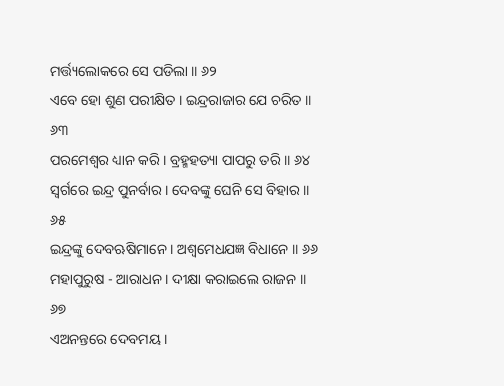ମର୍ତ୍ତ୍ୟଲୋକରେ ସେ ପଡିଲା ॥ ୬୨
ଏବେ ହୋ ଶୁଣ ପରୀକ୍ଷିତ । ଇନ୍ଦ୍ରରାଜାର ଯେ ଚରିତ ॥ ୬୩
ପରମେଶ୍ୱର ଧ୍ୟାନ କରି । ବ୍ରହ୍ମହତ୍ୟା ପାପରୁ ତରି ॥ ୬୪
ସ୍ୱର୍ଗରେ ଇନ୍ଦ୍ର ପୁନର୍ବାର । ଦେବଙ୍କୁ ଘେନି ସେ ବିହାର ॥ ୬୫
ଇନ୍ଦ୍ରଙ୍କୁ ଦେବଋଷିମାନେ । ଅଶ୍ୱମେଧଯଜ୍ଞ ବିଧାନେ ॥ ୬୬
ମହାପୁରୁଷ - ଆରାଧନ । ଦୀକ୍ଷା କରାଇଲେ ରାଜନ ॥ ୬୭
ଏଅନନ୍ତରେ ଦେବମୟ ।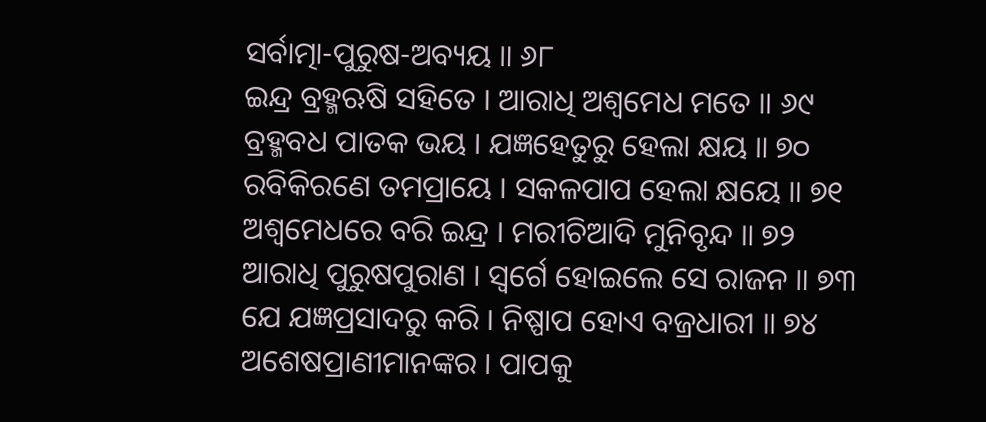ସର୍ବାତ୍ମା-ପୁରୁଷ-ଅବ୍ୟୟ ॥ ୬୮
ଇନ୍ଦ୍ର ବ୍ରହ୍ମଋଷି ସହିତେ । ଆରାଧି ଅଶ୍ୱମେଧ ମତେ ॥ ୬୯
ବ୍ରହ୍ମବଧ ପାତକ ଭୟ । ଯଜ୍ଞହେତୁରୁ ହେଲା କ୍ଷୟ ॥ ୭୦
ରବିକିରଣେ ତମପ୍ରାୟେ । ସକଳପାପ ହେଲା କ୍ଷୟେ ॥ ୭୧
ଅଶ୍ୱମେଧରେ ବରି ଇନ୍ଦ୍ର । ମରୀଚିଆଦି ମୁନିବୃନ୍ଦ ॥ ୭୨
ଆରାଧି ପୁରୁଷପୁରାଣ । ସ୍ୱର୍ଗେ ହୋଇଲେ ସେ ରାଜନ ॥ ୭୩
ଯେ ଯଜ୍ଞପ୍ରସାଦରୁ କରି । ନିଷ୍ପାପ ହୋଏ ବଜ୍ରଧାରୀ ॥ ୭୪
ଅଶେଷପ୍ରାଣୀମାନଙ୍କର । ପାପକୁ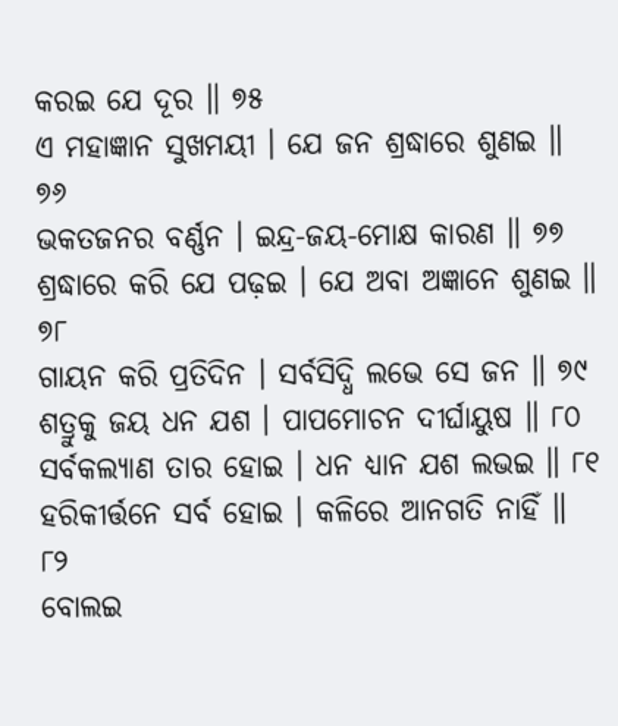କରଇ ଯେ ଦୂର ॥ ୭୫
ଏ ମହାଜ୍ଞାନ ସୁଖମୟୀ । ଯେ ଜନ ଶ୍ରଦ୍ଧାରେ ଶୁଣଇ ॥ ୭୬
ଭକତଜନର ବର୍ଣ୍ଣନ । ଇନ୍ଦ୍ର-ଜୟ-ମୋକ୍ଷ କାରଣ ॥ ୭୭
ଶ୍ରଦ୍ଧାରେ କରି ଯେ ପଢ଼ଇ । ଯେ ଅବା ଅଜ୍ଞାନେ ଶୁଣଇ ॥ ୭୮
ଗାୟନ କରି ପ୍ରତିଦିନ । ସର୍ବସିଦ୍ଧି ଲଭେ ସେ ଜନ ॥ ୭୯
ଶତ୍ରୁକୁ ଜୟ ଧନ ଯଶ । ପାପମୋଚନ ଦୀର୍ଘାୟୁଷ ॥ ୮୦
ସର୍ବକଲ୍ୟାଣ ତାର ହୋଇ । ଧନ ଧ୍ୟାନ ଯଶ ଲଭଇ ॥ ୮୧
ହରିକୀର୍ତ୍ତନେ ସର୍ବ ହୋଇ । କଳିରେ ଆନଗତି ନାହିଁ ॥ ୮୨
ବୋଲଇ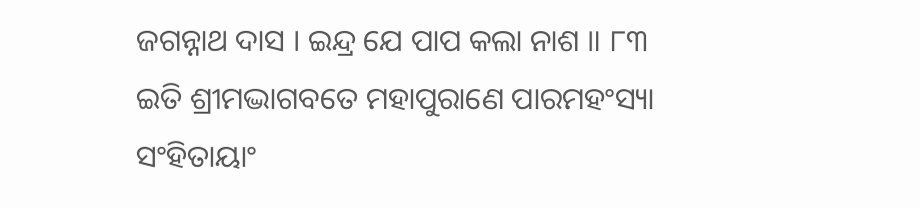ଜଗନ୍ନାଥ ଦାସ । ଇନ୍ଦ୍ର ଯେ ପାପ କଲା ନାଶ ॥ ୮୩
ଇତି ଶ୍ରୀମଦ୍ଭାଗବତେ ମହାପୁରାଣେ ପାରମହଂସ୍ୟା
ସଂହିତାୟାଂ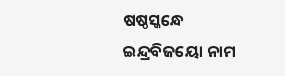ଷଷ୍ଠସ୍କନ୍ଧେ ଇନ୍ଦ୍ରବିଜୟୋ ନାମ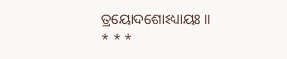ତ୍ରୟୋଦଶୋଽଧ୍ୟାୟଃ ॥
* * *